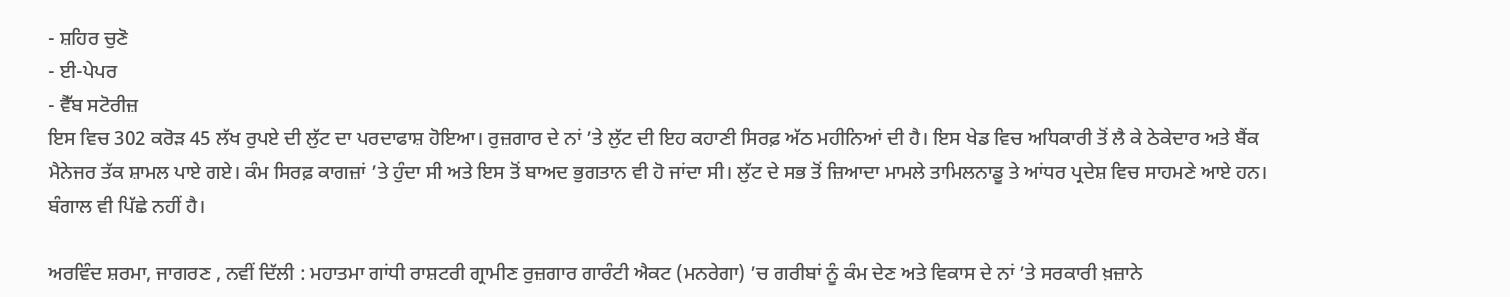- ਸ਼ਹਿਰ ਚੁਣੋ
- ਈ-ਪੇਪਰ
- ਵੈੱਬ ਸਟੋਰੀਜ਼
ਇਸ ਵਿਚ 302 ਕਰੋੜ 45 ਲੱਖ ਰੁਪਏ ਦੀ ਲੁੱਟ ਦਾ ਪਰਦਾਫਾਸ਼ ਹੋਇਆ। ਰੁਜ਼ਗਾਰ ਦੇ ਨਾਂ ’ਤੇ ਲੁੱਟ ਦੀ ਇਹ ਕਹਾਣੀ ਸਿਰਫ਼ ਅੱਠ ਮਹੀਨਿਆਂ ਦੀ ਹੈ। ਇਸ ਖੇਡ ਵਿਚ ਅਧਿਕਾਰੀ ਤੋਂ ਲੈ ਕੇ ਠੇਕੇਦਾਰ ਅਤੇ ਬੈਂਕ ਮੈਨੇਜਰ ਤੱਕ ਸ਼ਾਮਲ ਪਾਏ ਗਏ। ਕੰਮ ਸਿਰਫ਼ ਕਾਗਜ਼ਾਂ ’ਤੇ ਹੁੰਦਾ ਸੀ ਅਤੇ ਇਸ ਤੋਂ ਬਾਅਦ ਭੁਗਤਾਨ ਵੀ ਹੋ ਜਾਂਦਾ ਸੀ। ਲੁੱਟ ਦੇ ਸਭ ਤੋਂ ਜ਼ਿਆਦਾ ਮਾਮਲੇ ਤਾਮਿਲਨਾਡੂ ਤੇ ਆਂਧਰ ਪ੍ਰਦੇਸ਼ ਵਿਚ ਸਾਹਮਣੇ ਆਏ ਹਨ। ਬੰਗਾਲ ਵੀ ਪਿੱਛੇ ਨਹੀਂ ਹੈ।

ਅਰਵਿੰਦ ਸ਼ਰਮਾ, ਜਾਗਰਣ , ਨਵੀਂ ਦਿੱਲੀ : ਮਹਾਤਮਾ ਗਾਂਧੀ ਰਾਸ਼ਟਰੀ ਗ੍ਰਾਮੀਣ ਰੁਜ਼ਗਾਰ ਗਾਰੰਟੀ ਐਕਟ (ਮਨਰੇਗਾ) ’ਚ ਗਰੀਬਾਂ ਨੂੰ ਕੰਮ ਦੇਣ ਅਤੇ ਵਿਕਾਸ ਦੇ ਨਾਂ ’ਤੇ ਸਰਕਾਰੀ ਖ਼ਜ਼ਾਨੇ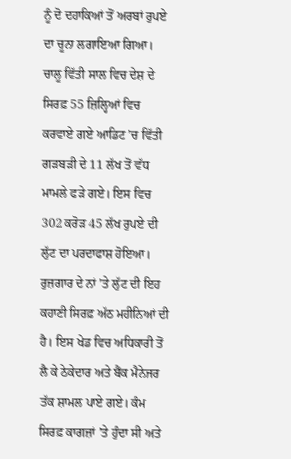ਨੂੰ ਦੋ ਦਹਾਕਿਆਂ ਤੋਂ ਅਰਬਾਂ ਰੁਪਏ ਦਾ ਚੂਨਾ ਲਗਾਇਆ ਗਿਆ। ਚਾਲੂ ਵਿੱਤੀ ਸਾਲ ਵਿਚ ਦੇਸ਼ ਦੇ ਸਿਰਫ਼ 55 ਜ਼ਿਲ੍ਹਿਆਂ ਵਿਚ ਕਰਵਾਏ ਗਏ ਆਡਿਟ ’ਚ ਵਿੱਤੀ ਗੜਬੜੀ ਦੇ 11 ਲੱਖ ਤੋਂ ਵੱਧ ਮਾਮਲੇ ਫੜੇ ਗਏ। ਇਸ ਵਿਚ 302 ਕਰੋੜ 45 ਲੱਖ ਰੁਪਏ ਦੀ ਲੁੱਟ ਦਾ ਪਰਦਾਫਾਸ਼ ਹੋਇਆ। ਰੁਜ਼ਗਾਰ ਦੇ ਨਾਂ ’ਤੇ ਲੁੱਟ ਦੀ ਇਹ ਕਹਾਣੀ ਸਿਰਫ਼ ਅੱਠ ਮਹੀਨਿਆਂ ਦੀ ਹੈ। ਇਸ ਖੇਡ ਵਿਚ ਅਧਿਕਾਰੀ ਤੋਂ ਲੈ ਕੇ ਠੇਕੇਦਾਰ ਅਤੇ ਬੈਂਕ ਮੈਨੇਜਰ ਤੱਕ ਸ਼ਾਮਲ ਪਾਏ ਗਏ। ਕੰਮ ਸਿਰਫ਼ ਕਾਗਜ਼ਾਂ ’ਤੇ ਹੁੰਦਾ ਸੀ ਅਤੇ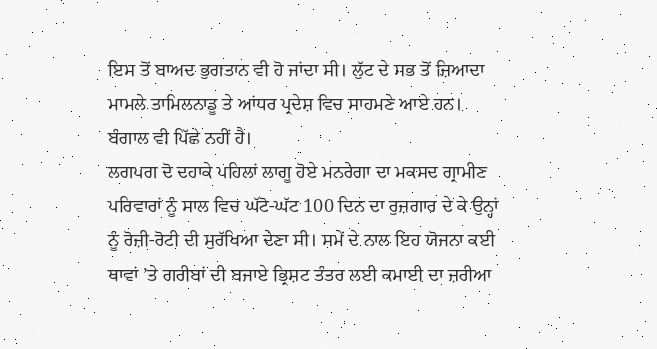ਇਸ ਤੋਂ ਬਾਅਦ ਭੁਗਤਾਨ ਵੀ ਹੋ ਜਾਂਦਾ ਸੀ। ਲੁੱਟ ਦੇ ਸਭ ਤੋਂ ਜ਼ਿਆਦਾ ਮਾਮਲੇ ਤਾਮਿਲਨਾਡੂ ਤੇ ਆਂਧਰ ਪ੍ਰਦੇਸ਼ ਵਿਚ ਸਾਹਮਣੇ ਆਏ ਹਨ। ਬੰਗਾਲ ਵੀ ਪਿੱਛੇ ਨਹੀਂ ਹੈ।
ਲਗਪਗ ਦੋ ਦਹਾਕੇ ਪਹਿਲਾਂ ਲਾਗੂ ਹੋਏ ਮਨਰੇਗਾ ਦਾ ਮਕਸਦ ਗ੍ਰਾਮੀਣ ਪਰਿਵਾਰਾਂ ਨੂੰ ਸਾਲ ਵਿਚ ਘੱਟੋ-ਘੱਟ 100 ਦਿਨ ਦਾ ਰੁਜ਼ਗਾਰ ਦੇ ਕੇ ਉਨ੍ਹਾਂ ਨੂੰ ਰੋਜ਼ੀ-ਰੋਟੀ ਦੀ ਸੁਰੱਖਿਆ ਦੇਣਾ ਸੀ। ਸਮੇਂ ਦੇ ਨਾਲ ਇਹ ਯੋਜਨਾ ਕਈ ਥਾਵਾਂ ’ਤੇ ਗਰੀਬਾਂ ਦੀ ਬਜਾਏ ਭ੍ਰਿਸ਼ਟ ਤੰਤਰ ਲਈ ਕਮਾਈ ਦਾ ਜ਼ਰੀਆ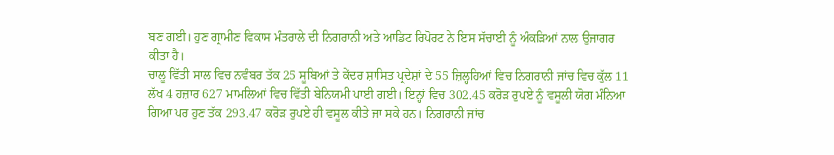ਬਣ ਗਈ। ਹੁਣ ਗ੍ਰਾਮੀਣ ਵਿਕਾਸ ਮੰਤਰਾਲੇ ਦੀ ਨਿਗਰਾਨੀ ਅਤੇ ਆਡਿਟ ਰਿਪੋਰਟ ਨੇ ਇਸ ਸੱਚਾਈ ਨੂੰ ਅੰਕੜਿਆਂ ਨਾਲ ਉਜਾਗਰ ਕੀਤਾ ਹੈ।
ਚਾਲੂ ਵਿੱਤੀ ਸਾਲ ਵਿਚ ਨਵੰਬਰ ਤੱਕ 25 ਸੂਬਿਆਂ ਤੇ ਕੇਂਦਰ ਸ਼ਾਸਿਤ ਪ੍ਰਦੇਸ਼ਾਂ ਦੇ 55 ਜ਼ਿਲ੍ਹਹਿਆਂ ਵਿਚ ਨਿਗਰਾਨੀ ਜਾਂਚ ਵਿਚ ਕੁੱਲ 11 ਲੱਖ 4 ਹਜ਼ਾਰ 627 ਮਾਮਲਿਆਂ ਵਿਚ ਵਿੱਤੀ ਬੇਨਿਯਮੀ ਪਾਈ ਗਈ। ਇਨ੍ਹਾਂ ਵਿਚ 302.45 ਕਰੋੜ ਰੁਪਏ ਨੂੰ ਵਸੂਲੀ ਯੋਗ ਮੰਨਿਆ ਗਿਆ ਪਰ ਹੁਣ ਤੱਕ 293.47 ਕਰੋੜ ਰੁਪਏ ਹੀ ਵਸੂਲ ਕੀਤੇ ਜਾ ਸਕੇ ਹਨ। ਨਿਗਰਾਨੀ ਜਾਂਚ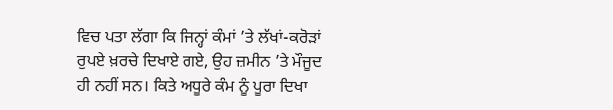ਵਿਚ ਪਤਾ ਲੱਗਾ ਕਿ ਜਿਨ੍ਹਾਂ ਕੰਮਾਂ ’ਤੇ ਲੱਖਾਂ-ਕਰੋੜਾਂ ਰੁਪਏ ਖ਼ਰਚੇ ਦਿਖਾਏ ਗਏ, ਉਹ ਜ਼ਮੀਨ ’ਤੇ ਮੌਜੂਦ ਹੀ ਨਹੀਂ ਸਨ। ਕਿਤੇ ਅਧੂਰੇ ਕੰਮ ਨੂੰ ਪੂਰਾ ਦਿਖਾ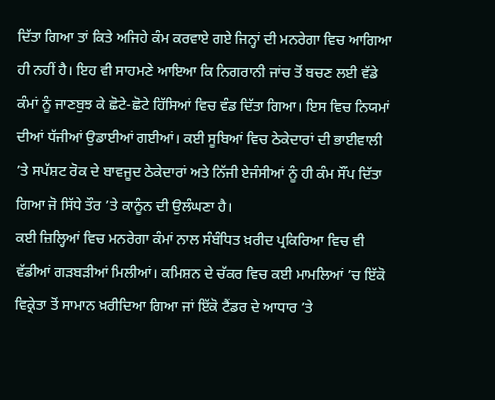ਦਿੱਤਾ ਗਿਆ ਤਾਂ ਕਿਤੇ ਅਜਿਹੇ ਕੰਮ ਕਰਵਾਏ ਗਏ ਜਿਨ੍ਹਾਂ ਦੀ ਮਨਰੇਗਾ ਵਿਚ ਆਗਿਆ ਹੀ ਨਹੀਂ ਹੈ। ਇਹ ਵੀ ਸਾਹਮਣੇ ਆਇਆ ਕਿ ਨਿਗਰਾਨੀ ਜਾਂਚ ਤੋਂ ਬਚਣ ਲਈ ਵੱਡੇ ਕੰਮਾਂ ਨੂੰ ਜਾਣਬੁਝ ਕੇ ਛੋਟੇ-ਛੋਟੇ ਹਿੱਸਿਆਂ ਵਿਚ ਵੰਡ ਦਿੱਤਾ ਗਿਆ। ਇਸ ਵਿਚ ਨਿਯਮਾਂ ਦੀਆਂ ਧੱਜੀਆਂ ਉਡਾਈਆਂ ਗਈਆਂ। ਕਈ ਸੂਬਿਆਂ ਵਿਚ ਠੇਕੇਦਾਰਾਂ ਦੀ ਭਾਈਵਾਲੀ ’ਤੇ ਸਪੱਸ਼ਟ ਰੋਕ ਦੇ ਬਾਵਜੂਦ ਠੇਕੇਦਾਰਾਂ ਅਤੇ ਨਿੱਜੀ ਏਜੰਸੀਆਂ ਨੂੰ ਹੀ ਕੰਮ ਸੌਂਪ ਦਿੱਤਾ ਗਿਆ ਜੋ ਸਿੱਧੇ ਤੌਰ ’ਤੇ ਕਾਨੂੰਨ ਦੀ ਉਲੰਘਣਾ ਹੈ।
ਕਈ ਜ਼ਿਲ੍ਹਿਆਂ ਵਿਚ ਮਨਰੇਗਾ ਕੰਮਾਂ ਨਾਲ ਸੰਬੰਧਿਤ ਖ਼ਰੀਦ ਪ੍ਰਕਿਰਿਆ ਵਿਚ ਵੀ ਵੱਡੀਆਂ ਗੜਬੜੀਆਂ ਮਿਲੀਆਂ। ਕਮਿਸ਼ਨ ਦੇ ਚੱਕਰ ਵਿਚ ਕਈ ਮਾਮਲਿਆਂ ’ਚ ਇੱਕੋ ਵਿਕ੍ਰੇਤਾ ਤੋਂ ਸਾਮਾਨ ਖ਼ਰੀਦਿਆ ਗਿਆ ਜਾਂ ਇੱਕੋ ਟੈਂਡਰ ਦੇ ਆਧਾਰ ’ਤੇ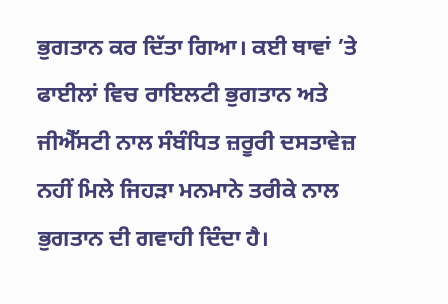ਭੁਗਤਾਨ ਕਰ ਦਿੱਤਾ ਗਿਆ। ਕਈ ਥਾਵਾਂ ’ਤੇ ਫਾਈਲਾਂ ਵਿਚ ਰਾਇਲਟੀ ਭੁਗਤਾਨ ਅਤੇ ਜੀਐੱਸਟੀ ਨਾਲ ਸੰਬੰਧਿਤ ਜ਼ਰੂਰੀ ਦਸਤਾਵੇਜ਼ ਨਹੀਂ ਮਿਲੇ ਜਿਹੜਾ ਮਨਮਾਨੇ ਤਰੀਕੇ ਨਾਲ ਭੁਗਤਾਨ ਦੀ ਗਵਾਹੀ ਦਿੰਦਾ ਹੈ।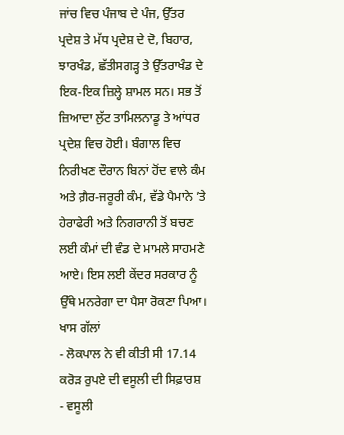ਜਾਂਚ ਵਿਚ ਪੰਜਾਬ ਦੇ ਪੰਜ, ਉੱਤਰ ਪ੍ਰਦੇਸ਼ ਤੇ ਮੱਧ ਪ੍ਰਦੇਸ਼ ਦੇ ਦੋ, ਬਿਹਾਰ, ਝਾਰਖੰਡ, ਛੱਤੀਸਗੜ੍ਹ ਤੇ ਉੱਤਰਾਖੰਡ ਦੇ ਇਕ-ਇਕ ਜ਼ਿਲ੍ਹੇ ਸ਼ਾਮਲ ਸਨ। ਸਭ ਤੋਂ ਜ਼ਿਆਦਾ ਲੁੱਟ ਤਾਮਿਲਨਾਡੂ ਤੇ ਆਂਧਰ ਪ੍ਰਦੇਸ਼ ਵਿਚ ਹੋਈ। ਬੰਗਾਲ ਵਿਚ ਨਿਰੀਖਣ ਦੌਰਾਨ ਬਿਨਾਂ ਹੋਂਦ ਵਾਲੇ ਕੰਮ ਅਤੇ ਗ਼ੈਰ-ਜਰੂਰੀ ਕੰਮ, ਵੱਡੇ ਪੈਮਾਨੇ ’ਤੇ ਹੇਰਾਫੇਰੀ ਅਤੇ ਨਿਗਰਾਨੀ ਤੋਂ ਬਚਣ ਲਈ ਕੰਮਾਂ ਦੀ ਵੰਡ ਦੇ ਮਾਮਲੇ ਸਾਹਮਣੇ ਆਏ। ਇਸ ਲਈ ਕੇਂਦਰ ਸਰਕਾਰ ਨੂੰ ਉੱਥੇ ਮਨਰੇਗਾ ਦਾ ਪੈਸਾ ਰੋਕਣਾ ਪਿਆ।
ਖਾਸ ਗੱਲਾਂ
- ਲੋਕਪਾਲ ਨੇ ਵੀ ਕੀਤੀ ਸੀ 17.14 ਕਰੋੜ ਰੁਪਏ ਦੀ ਵਸੂਲੀ ਦੀ ਸਿਫ਼ਾਰਸ਼
- ਵਸੂਲੀ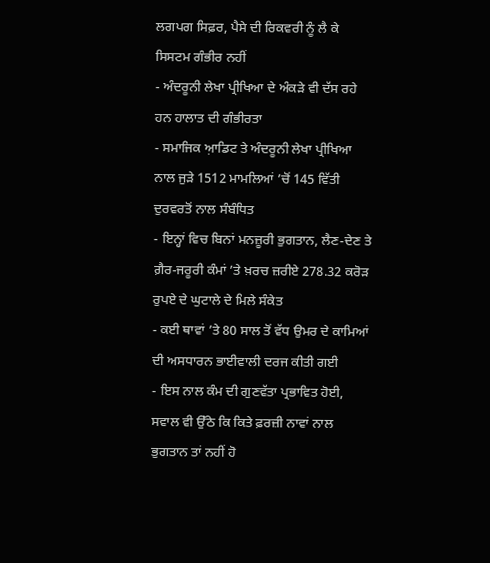ਲਗਪਗ ਸਿਫ਼ਰ, ਪੈਸੇ ਦੀ ਰਿਕਵਰੀ ਨੂੰ ਲੈ ਕੇ ਸਿਸਟਮ ਗੰਭੀਰ ਨਹੀਂ
- ਅੰਦਰੂਨੀ ਲੇਖਾ ਪ੍ਰੀਖਿਆ ਦੇ ਅੰਕੜੇ ਵੀ ਦੱਸ ਰਹੇ ਹਨ ਹਾਲਾਤ ਦੀ ਗੰਭੀਰਤਾ
- ਸਮਾਜਿਕ ਆ਼ਡਿਟ ਤੇ ਅੰਦਰੂਨੀ ਲੇਖਾ ਪ੍ਰੀਖਿਆ ਨਾਲ ਜੁੜੇ 1512 ਮਾਮਲਿਆਂ ’ਚੋਂ 145 ਵਿੱਤੀ ਦੁਰਵਰਤੋਂ ਨਾਲ ਸੰਬੰਧਿਤ
- ਇਨ੍ਹਾਂ ਵਿਚ ਬਿਨਾਂ ਮਨਜ਼ੂਰੀ ਭੁਗਤਾਨ, ਲੈਣ-ਦੇਣ ਤੇ ਗ਼ੈਰ-ਜਰੂਰੀ ਕੰਮਾਂ ’ਤੇ ਖ਼ਰਚ ਜ਼ਰੀਏ 278.32 ਕਰੋੜ ਰੁਪਏ ਦੇ ਘੁਟਾਲੇ ਦੇ ਮਿਲੇ ਸੰਕੇਤ
- ਕਈ ਥਾਵਾਂ ’ਤੇ 80 ਸਾਲ ਤੋਂ ਵੱਧ ਉਮਰ ਦੇ ਕਾਮਿਆਂ ਦੀ ਅਸਧਾਰਨ ਭਾਈਵਾਲੀ ਦਰਜ ਕੀਤੀ ਗਈ
- ਇਸ ਨਾਲ ਕੰਮ ਦੀ ਗੁਣਵੱਤਾ ਪ੍ਰਭਾਵਿਤ ਹੋਈ, ਸਵਾਲ ਵੀ ਉੱਠੇ ਕਿ ਕਿਤੇ ਫ਼ਰਜ਼ੀ ਨਾਵਾਂ ਨਾਲ ਭੁਗਤਾਨ ਤਾਂ ਨਹੀਂ ਹੋ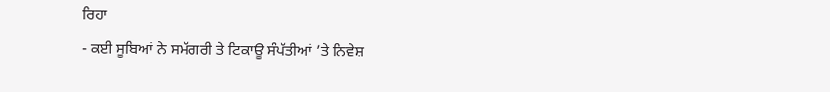ਰਿਹਾ
- ਕਈ ਸੂਬਿਆਂ ਨੇ ਸਮੱਗਰੀ ਤੇ ਟਿਕਾਊ ਸੰਪੱਤੀਆਂ ’ਤੇ ਨਿਵੇਸ਼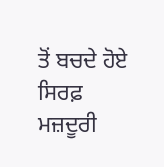ਤੋਂ ਬਚਦੇ ਹੋਏ ਸਿਰਫ਼ ਮਜ਼ਦੂਰੀ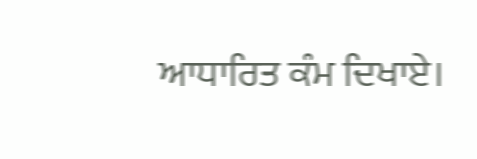ਆਧਾਰਿਤ ਕੰਮ ਦਿਖਾਏ।